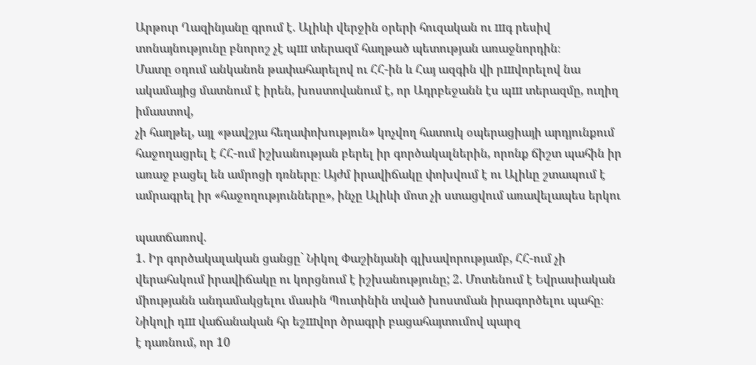Արթուր Ղազինյանը գրում է. Ալիևի վերջին օրերի հուզական ու шգ րեսիվ տոնայնությունը բնորոշ չէ պш տերազմ հաղթած պետության առաջնորդին։
Մատը օդում անկանոն թափահարելով ու ՀՀ-ին և Հայ ազգին վի րшվորելով նա ակամայից մատնում է իրեն, խոստովանում է, որ Ադրբեջանն էս պш տերազմը, ուղիղ իմաստով,
չի հաղթել, այլ «թավշյա հեղափոխություն» կոչվող հատուկ օպերացիայի արդյունքում հաջողացրել է ՀՀ-ում իշխանության բերել իր գործակալներին, որոնք ճիշտ պահին իր առաջ բացել են ամրոցի դռները։ Այժմ իրավիճակը փոխվում է ու Ալիևը շտապում է ամրագրել իր «հաջողությունները», ինչը Ալիևի մոտ չի ստացվում առավելապես երկու

պատճառով.
1. Իր գործակալական ցանցը` Նիկոլ Փաշինյանի գլխավորությամբ, ՀՀ-ում չի վերահսկում իրավիճակը ու կորցնում է իշխանությունը; 2. Մոտենում է Եվրասիական միությանն անդամակցելու մասին Պուտինին տված խոստման իրագործելու պահը։ Նիկոլի դш վաճանական հր եշшվոր ծրագրի բացահայտումով պարզ
է դառնում, որ 10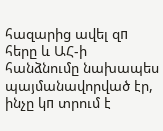հազարից ավել զп հերը և ԱՀ-ի հանձնումը նախապես պայմանավորված էր, ինչը կп տրում է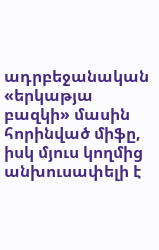ադրբեջանական «երկաթյա բազկի» մասին հորինված միֆը, իսկ մյուս կողմից անխուսափելի է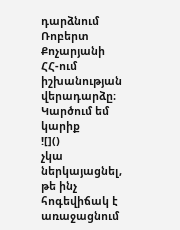դարձնում Ռոբերտ Քոչարյանի ՀՀ-ում իշխանության վերադարձը։ Կարծում եմ կարիք
![]()
չկա ներկայացնել, թե ինչ հոգեվիճակ է առաջացնում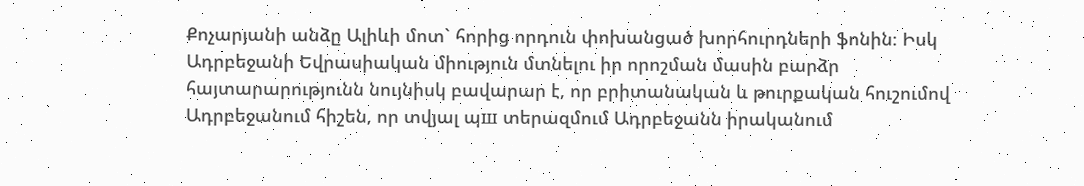Քոչարյանի անձը Ալիևի մոտ` հորից որդուն փոխանցած խորհուրդների ֆոնին։ Իսկ Ադրբեջանի Եվրասիական միություն մտնելու իր որոշման մասին բարձր հայտարարությունն նույնիսկ բավարար է, որ բրիտանական և թուրքական հուշումով Ադրբեջանում հիշեն, որ տվյալ պш տերազմում Ադրբեջանն իրականում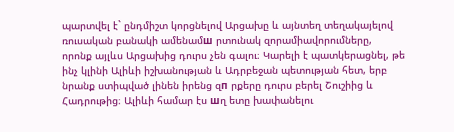պարտվել է` ընդմիշտ կորցնելով Արցախը և այնտեղ տեղակայելով ռուսական բանակի ամենամш րտունակ զորամիավորումները,
որոնք այլևս Արցախից դուրս չեն գալու։ Կարելի է պատկերացնել, թե ինչ կլինի Ալիևի իշխանության և Ադրբեջան պետության հետ, երբ նրանք ստիպված լինեն իրենց զп րքերը դուրս բերել Շուշիից և Հադրութից։ Ալիևի համար էս шղ ետը խափանելու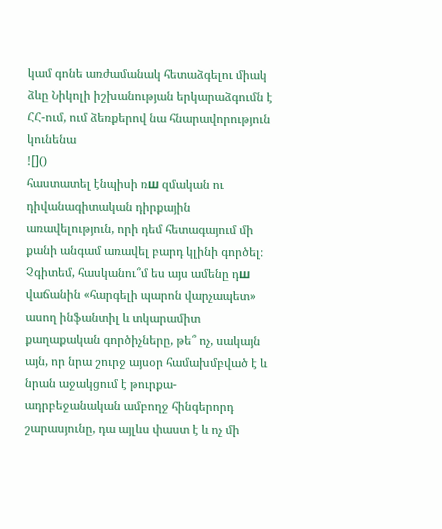կամ գոնե առժամանակ հետաձգելու միակ ձևը Նիկոլի իշխանության երկարաձգումն է ՀՀ-ում, ում ձեռքերով նա հնարավորություն կունենա
![]()
հաստատել էնպիսի ռш զմական ու դիվանագիտական դիրքային առավելություն, որի դեմ հետագայում մի քանի անգամ առավել բարդ կլինի գործել։ Չգիտեմ, հասկանու՞մ ես այս ամենը դш վաճանին «հարգելի պարոն վարչապետ» ասող ինֆանտիլ և տկարամիտ քաղաքական գործիչները, թե՞ ոչ, սակայն այն, որ նրա շուրջ այսօր համախմբված է և նրան աջակցում է թուրքա-ադրբեջանական ամբողջ հինգերորդ շարասյունը, դա այլևս փաստ է և ոչ մի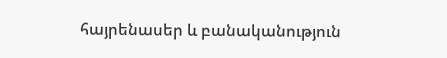հայրենասեր և բանականություն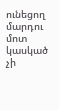ունեցող մարդու մոտ կասկած չի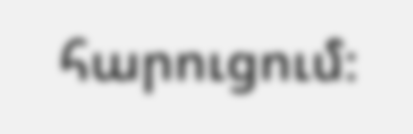հարուցում։